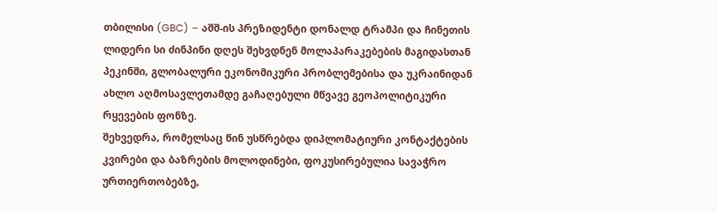თბილისი (GBC) – აშშ-ის პრეზიდენტი დონალდ ტრამპი და ჩინეთის ლიდერი სი ძინპინი დღეს შეხვდნენ მოლაპარაკებების მაგიდასთან პეკინში, გლობალური ეკონომიკური პრობლემებისა და უკრაინიდან ახლო აღმოსავლეთამდე გაჩაღებული მწვავე გეოპოლიტიკური რყევების ფონზე.
შეხვედრა, რომელსაც წინ უსწრებდა დიპლომატიური კონტაქტების კვირები და ბაზრების მოლოდინები, ფოკუსირებულია სავაჭრო ურთიერთობებზე,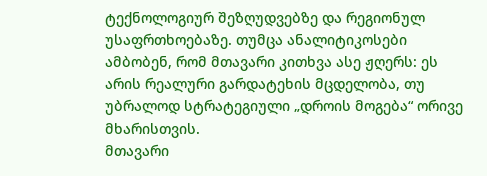ტექნოლოგიურ შეზღუდვებზე და რეგიონულ უსაფრთხოებაზე. თუმცა ანალიტიკოსები ამბობენ, რომ მთავარი კითხვა ასე ჟღერს: ეს არის რეალური გარდატეხის მცდელობა, თუ უბრალოდ სტრატეგიული „დროის მოგება“ ორივე მხარისთვის.
მთავარი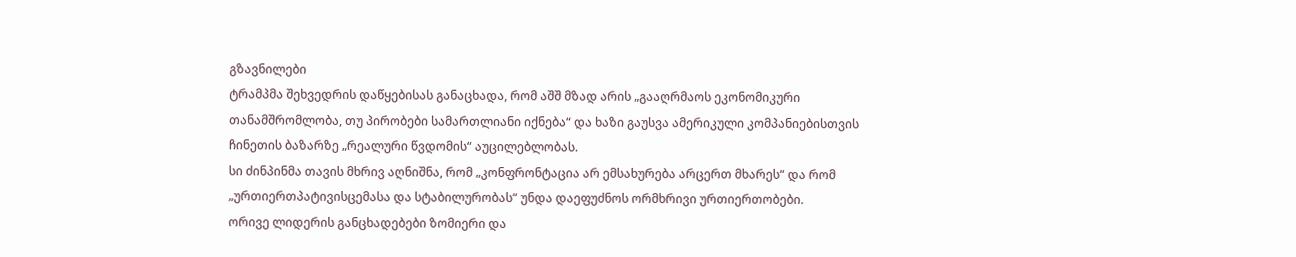გზავნილები
ტრამპმა შეხვედრის დაწყებისას განაცხადა, რომ აშშ მზად არის „გააღრმაოს ეკონომიკური თანამშრომლობა, თუ პირობები სამართლიანი იქნება“ და ხაზი გაუსვა ამერიკული კომპანიებისთვის ჩინეთის ბაზარზე „რეალური წვდომის“ აუცილებლობას.
სი ძინპინმა თავის მხრივ აღნიშნა, რომ „კონფრონტაცია არ ემსახურება არცერთ მხარეს“ და რომ „ურთიერთპატივისცემასა და სტაბილურობას“ უნდა დაეფუძნოს ორმხრივი ურთიერთობები.
ორივე ლიდერის განცხადებები ზომიერი და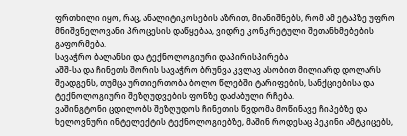ფრთხილი იყო, რაც, ანალიტიკოსების აზრით, მიანიშნებს, რომ ამ ეტაპზე უფრო მნიშვნელოვანი პროცესის დაწყებაა, ვიდრე კონკრეტული შეთანხმებების გაფორმება.
სავაჭრო ბალანსი და ტექნოლოგიური დაპირისპირება
აშშ-სა და ჩინეთს შორის სავაჭრო ბრუნვა კვლავ ასობით მილიარდ დოლარს შეადგენს, თუმცა ურთიერთობა ბოლო წლებში ტარიფების, სანქციებისა და ტექნოლოგიური შეზღუდვების ფონზე დაძაბული რჩება.
ვაშინგტონი ცდილობს შეზღუდოს ჩინეთის წვდომა მოწინავე ჩიპებზე და ხელოვნური ინტელექტის ტექნოლოგიებზე, მაშინ როდესაც პეკინი ამტკიცებს,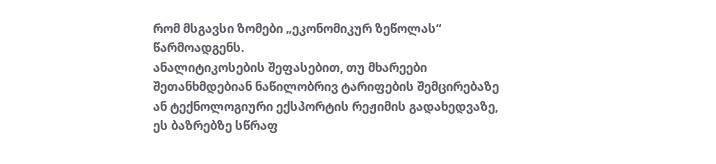რომ მსგავსი ზომები „ეკონომიკურ ზეწოლას“ წარმოადგენს.
ანალიტიკოსების შეფასებით, თუ მხარეები შეთანხმდებიან ნაწილობრივ ტარიფების შემცირებაზე ან ტექნოლოგიური ექსპორტის რეჟიმის გადახედვაზე, ეს ბაზრებზე სწრაფ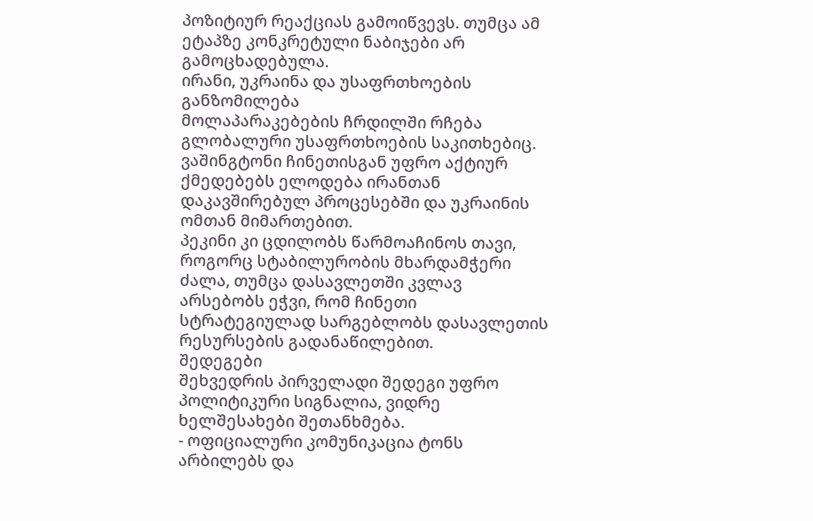პოზიტიურ რეაქციას გამოიწვევს. თუმცა ამ ეტაპზე კონკრეტული ნაბიჯები არ გამოცხადებულა.
ირანი, უკრაინა და უსაფრთხოების განზომილება
მოლაპარაკებების ჩრდილში რჩება გლობალური უსაფრთხოების საკითხებიც. ვაშინგტონი ჩინეთისგან უფრო აქტიურ ქმედებებს ელოდება ირანთან დაკავშირებულ პროცესებში და უკრაინის ომთან მიმართებით.
პეკინი კი ცდილობს წარმოაჩინოს თავი, როგორც სტაბილურობის მხარდამჭერი ძალა, თუმცა დასავლეთში კვლავ არსებობს ეჭვი, რომ ჩინეთი სტრატეგიულად სარგებლობს დასავლეთის რესურსების გადანაწილებით.
შედეგები
შეხვედრის პირველადი შედეგი უფრო პოლიტიკური სიგნალია, ვიდრე ხელშესახები შეთანხმება.
- ოფიციალური კომუნიკაცია ტონს არბილებს და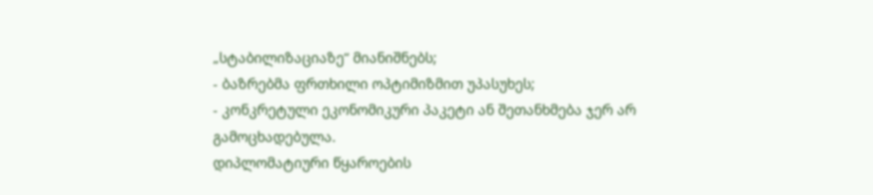„სტაბილიზაციაზე“ მიანიშნებს;
- ბაზრებმა ფრთხილი ოპტიმიზმით უპასუხეს;
- კონკრეტული ეკონომიკური პაკეტი ან შეთანხმება ჯერ არ გამოცხადებულა.
დიპლომატიური წყაროების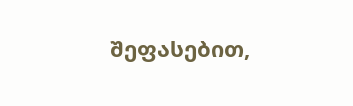შეფასებით,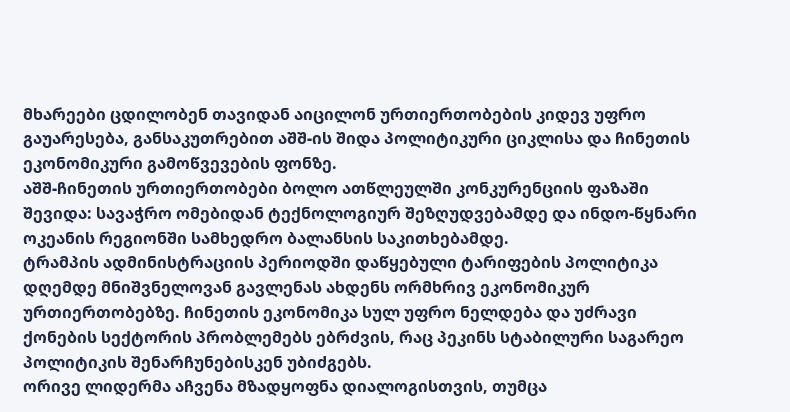მხარეები ცდილობენ თავიდან აიცილონ ურთიერთობების კიდევ უფრო გაუარესება, განსაკუთრებით აშშ-ის შიდა პოლიტიკური ციკლისა და ჩინეთის ეკონომიკური გამოწვევების ფონზე.
აშშ-ჩინეთის ურთიერთობები ბოლო ათწლეულში კონკურენციის ფაზაში შევიდა: სავაჭრო ომებიდან ტექნოლოგიურ შეზღუდვებამდე და ინდო-წყნარი ოკეანის რეგიონში სამხედრო ბალანსის საკითხებამდე.
ტრამპის ადმინისტრაციის პერიოდში დაწყებული ტარიფების პოლიტიკა დღემდე მნიშვნელოვან გავლენას ახდენს ორმხრივ ეკონომიკურ ურთიერთობებზე. ჩინეთის ეკონომიკა სულ უფრო ნელდება და უძრავი ქონების სექტორის პრობლემებს ებრძვის, რაც პეკინს სტაბილური საგარეო პოლიტიკის შენარჩუნებისკენ უბიძგებს.
ორივე ლიდერმა აჩვენა მზადყოფნა დიალოგისთვის, თუმცა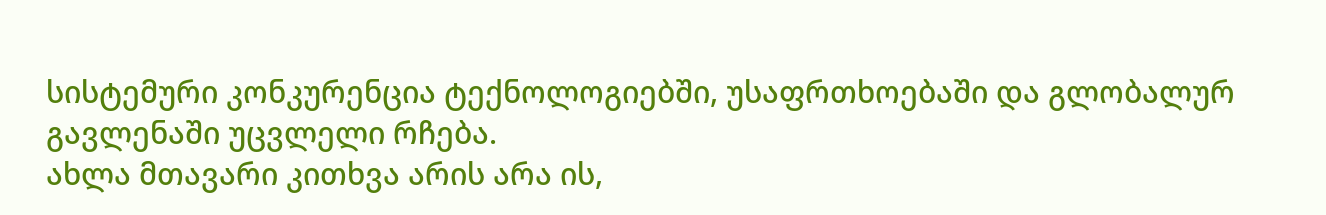სისტემური კონკურენცია ტექნოლოგიებში, უსაფრთხოებაში და გლობალურ გავლენაში უცვლელი რჩება.
ახლა მთავარი კითხვა არის არა ის,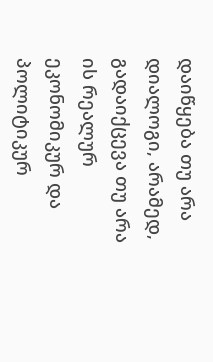დაიწყება თუ არა დიალოგი, არამედ, გადაიქცევა თუ არა ის რეალურ ეკონომიკურ და პოლიტიკურ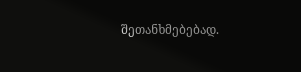შეთანხმებებად.